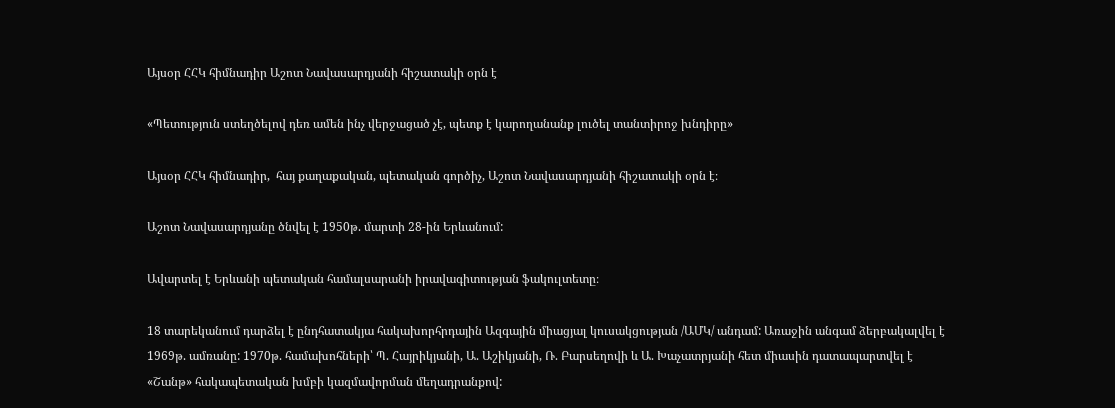Այսօր ՀՀԿ հիմնադիր Աշոտ Նավասարդյանի հիշատակի օրն է

«Պետություն ստեղծելով դեռ ամեն ինչ վերջացած չէ, պետք է կարողանանք լուծել տանտիրոջ խնդիրը»

Այսօր ՀՀԿ հիմնադիր,  հայ քաղաքական, պետական գործիչ, Աշոտ Նավասարդյանի հիշատակի օրն է։

Աշոտ Նավասարդյանը ծնվել է 1950թ. մարտի 28-ին Երևանում:

Ավարտել է Երևանի պետական համալսարանի իրավագիտության ֆակուլտետը։

18 տարեկանում դարձել է ընդհատակյա հակախորհրդային Ազգային միացյալ կուսակցության /ԱՄԿ/ անդամ: Առաջին անգամ ձերբակալվել է 1969թ. ամռանը: 1970թ. համախոհների՝ Պ. Հայրիկյանի, Ա. Աշիկյանի, Ռ. Բարսեղովի և Ա. Խաչատրյանի հետ միասին դատապարտվել է «Շանթ» հակապետական խմբի կազմավորման մեղադրանքով: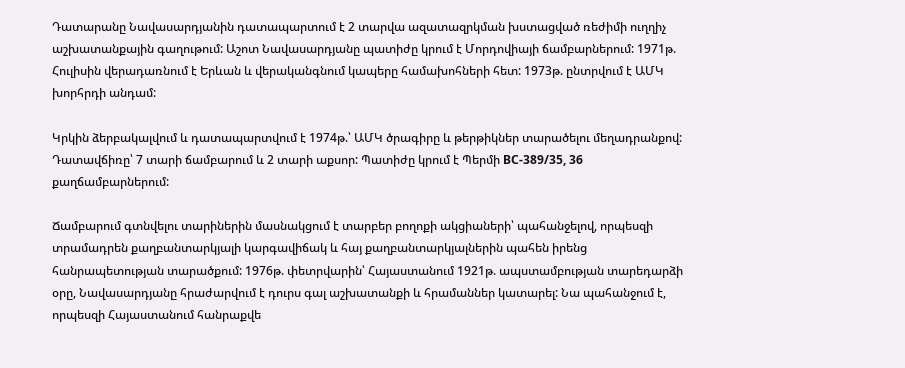Դատարանը Նավասարդյանին դատապարտում է 2 տարվա ազատազրկման խստացված ռեժիմի ուղղիչ աշխատանքային գաղութում: Աշոտ Նավասարդյանը պատիժը կրում է Մորդովիայի ճամբարներում: 1971թ. Հուլիսին վերադառնում է Երևան և վերականգնում կապերը համախոհների հետ: 1973թ. ընտրվում է ԱՄԿ խորհրդի անդամ:

Կրկին ձերբակալվում և դատապարտվում է 1974թ.՝ ԱՄԿ ծրագիրը և թերթիկներ տարածելու մեղադրանքով: Դատավճիռը՝ 7 տարի ճամբարում և 2 տարի աքսոր: Պատիժը կրում է Պերմի ВС-389/35, 36 քաղճամբարներում:

Ճամբարում գտնվելու տարիներին մասնակցում է տարբեր բողոքի ակցիաների՝ պահանջելով, որպեսզի տրամադրեն քաղբանտարկյալի կարգավիճակ և հայ քաղբանտարկյալներին պահեն իրենց հանրապետության տարածքում: 1976թ. փետրվարին՝ Հայաստանում 1921թ. ապստամբության տարեդարձի օրը, Նավասարդյանը հրաժարվում է դուրս գալ աշխատանքի և հրամաններ կատարել: Նա պահանջում է, որպեսզի Հայաստանում հանրաքվե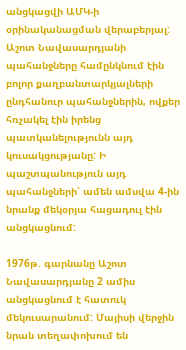անցկացվի ԱՄԿ-ի օրինականացման վերաբերյալ: Աշոտ Նավասարդյանի պահանջները համընկնում էին բոլոր քաղբանտարկյալների ընդհանուր պահանջներին, ովքեր հռչակել էին իրենց պատկանելությունն այդ կուսակցությանը: Ի պաշտպանություն այդ պահանջների՝ ամեն ամսվա 4-ին նրանք մեկօրյա հացադուլ էին անցկացնում:

1976թ. գարնանը Աշոտ Նավասարդյանը 2 ամիս անցկացնում է հատուկ մեկուսարանում: Մայիսի վերջին նրան տեղափոխում են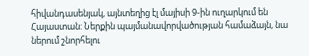հիվանդասենյակ, այնտեղից էլ մայիսի 9-ին ուղարկում են Հայաստան: Ներքին պայմանավորվածության համաձայն, նա ներում շնորհելու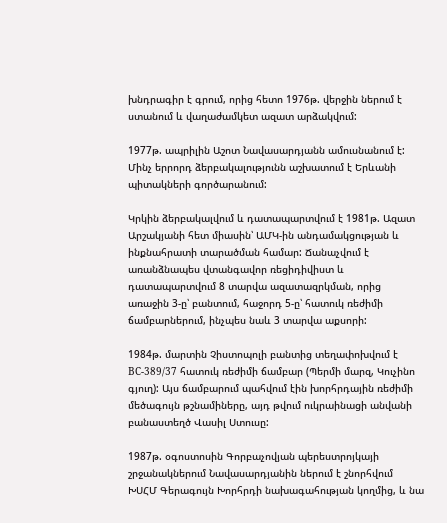խնդրագիր է գրում, որից հետո 1976թ. վերջին ներում է ստանում և վաղաժամկետ ազատ արձակվում:

1977թ. ապրիլին Աշոտ Նավասարդյանն ամուսնանում է: Մինչ երրորդ ձերբակալությունն աշխատում է Երևանի պիտակների գործարանում:

Կրկին ձերբակալվում և դատապարտվում է 1981թ. Ազատ Արշակյանի հետ միասին՝ ԱՄԿ-ին անդամակցության և ինքնահրատի տարածման համար: Ճանաչվում է առանձնապես վտանգավոր ռեցիդիվիստ և դատապարտվում 8 տարվա ազատազրկման, որից առաջին 3-ը՝ բանտում, հաջորդ 5-ը՝ հատուկ ռեժիմի ճամբարներում, ինչպես նաև 3 տարվա աքսորի:

1984թ. մարտին Չիստոպոլի բանտից տեղափոխվում է ВС-389/37 հատուկ ռեժիմի ճամբար (Պերմի մարզ, Կուչինո գյուղ): Այս ճամբարում պահվում էին խորհրդային ռեժիմի մեծագույն թշնամիները, այդ թվում ուկրաինացի անվանի բանաստեղծ Վասիլ Ստուսը:

1987թ. օգոստոսին Գորբաչովյան պերեստրոյկայի շրջանակներում Նավասարդյանին ներում է շնորհվում ԽՍՀՄ Գերագույն Խորհրդի նախագահության կողմից, և նա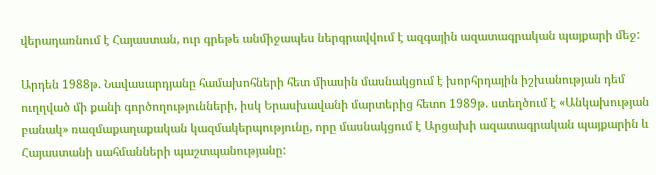վերադառնում է Հայաստան, ուր գրեթե անմիջապես ներգրավվում է ազգային ազատագրական պայքարի մեջ:

Արդեն 1988թ. Նավասարդյանը համախոհների հետ միասին մասնակցում է խորհրդային իշխանության դեմ ուղղված մի քանի գործողությունների, իսկ Երասխավանի մարտերից հետո 1989թ. ստեղծում է «Անկախության բանակ» ռազմաքաղաքական կազմակերպությունը, որը մասնակցում է Արցախի ազատագրական պայքարին և Հայաստանի սահմանների պաշտպանությանը: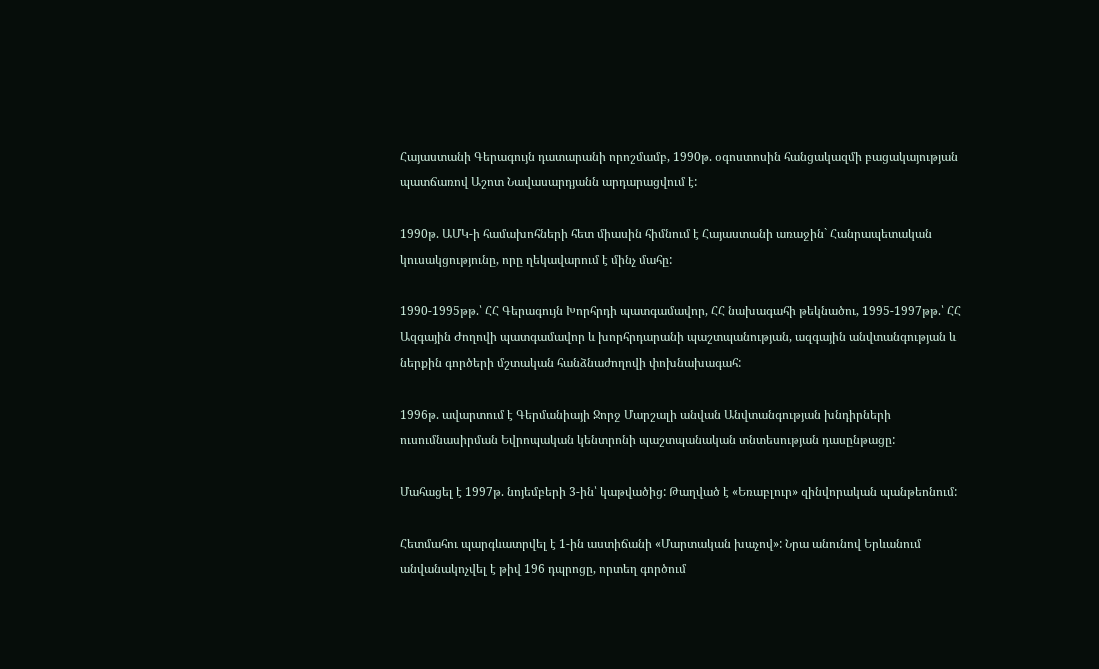Հայաստանի Գերագույն դատարանի որոշմամբ, 1990թ. օգոստոսին հանցակազմի բացակայության պատճառով Աշոտ Նավասարդյանն արդարացվում է:

1990թ. ԱՄԿ-ի համախոհների հետ միասին հիմնում է Հայաստանի առաջին` Հանրապետական կուսակցությունը, որը ղեկավարում է մինչ մահը:

1990-1995թթ.՝ ՀՀ Գերագույն Խորհրդի պատգամավոր, ՀՀ նախագահի թեկնածու, 1995-1997թթ.՝ ՀՀ Ազգային Ժողովի պատգամավոր և խորհրդարանի պաշտպանության, ազգային անվտանգության և ներքին գործերի մշտական հանձնաժողովի փոխնախագահ:

1996թ. ավարտում է Գերմանիայի Ջորջ Մարշալի անվան Անվտանգության խնդիրների ուսումնասիրման Եվրոպական կենտրոնի պաշտպանական տնտեսության դասընթացը:

Մահացել է 1997թ. նոյեմբերի 3-ին՝ կաթվածից: Թաղված է «Եռաբլուր» զինվորական պանթեոնում:

Հետմահու պարգևատրվել է 1-ին աստիճանի «Մարտական խաչով»: Նրա անունով Երևանում անվանակոչվել է թիվ 196 դպրոցը, որտեղ գործում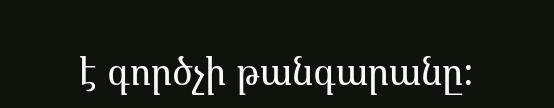է գործչի թանգարանը: